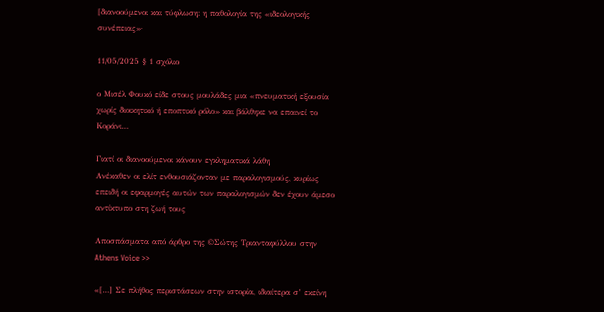[διανοούμενοι και τύφλωση: η παθολογία της «ιδεολογικής συνέπειας»·

11/05/2025 § 1 σχόλιο

ο Μισέλ Φουκό είδε στους μουλάδες μια «πνευματική εξουσία χωρίς διοικητικό ή εποπτικό ρόλο» και βάλθηκε να επαινεί το Κοράνι…

Γιατί οι διανοούμενοι κάνουν εγκληματικά λάθη
Ανέκαθεν οι ελίτ ενθουσιάζονταν με παραλογισμούς, κυρίως επειδή οι εφαρμογές αυτών των παραλογισμών δεν έχουν άμεσο αντίκτυπο στη ζωή τους

Αποσπάσματα από άρθρο της ©Σώτης Τριανταφύλλου στην Athens Voice >>

«[…] Σε πλήθος περιστάσεων στην ιστορία, ιδιαίτερα σ’ εκείνη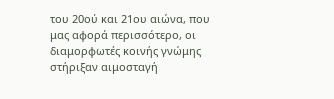του 20ού και 21ου αιώνα, που μας αφορά περισσότερο, οι διαμορφωτές κοινής γνώμης στήριξαν αιμοσταγή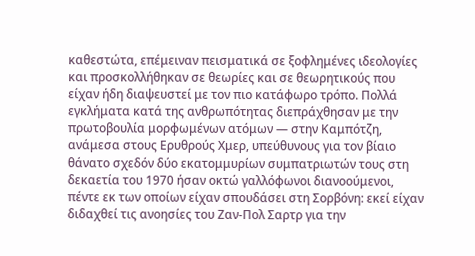καθεστώτα, επέμειναν πεισματικά σε ξοφλημένες ιδεολογίες και προσκολλήθηκαν σε θεωρίες και σε θεωρητικούς που είχαν ήδη διαψευστεί με τον πιο κατάφωρο τρόπο. Πολλά εγκλήματα κατά της ανθρωπότητας διεπράχθησαν με την πρωτοβουλία μορφωμένων ατόμων — στην Καμπότζη, ανάμεσα στους Ερυθρούς Χμερ, υπεύθυνους για τον βίαιο θάνατο σχεδόν δύο εκατομμυρίων συμπατριωτών τους στη δεκαετία του 1970 ήσαν οκτώ γαλλόφωνοι διανοούμενοι, πέντε εκ των οποίων είχαν σπουδάσει στη Σορβόνη: εκεί είχαν διδαχθεί τις ανοησίες του Ζαν-Πολ Σαρτρ για την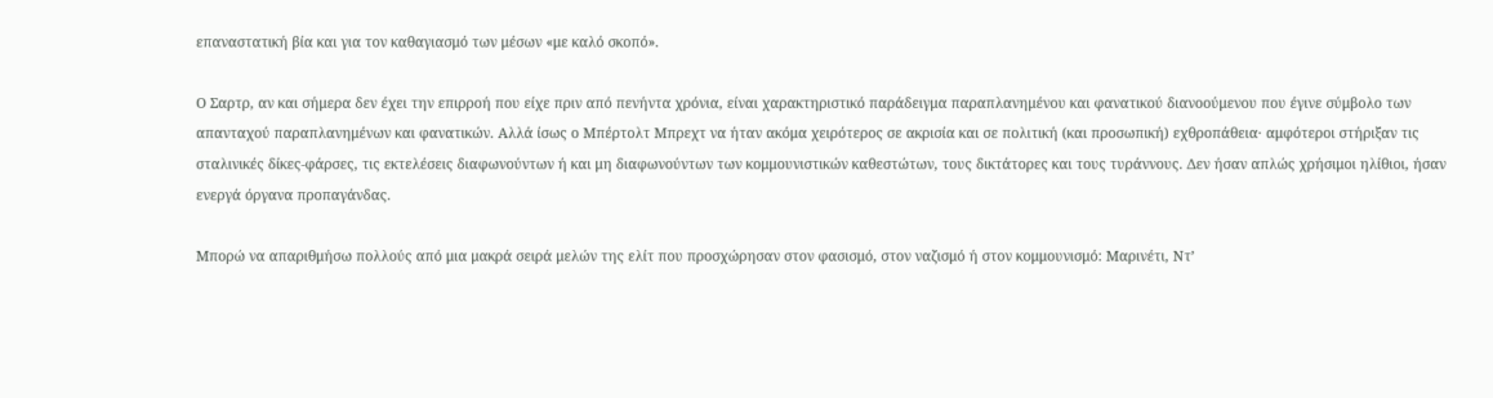επαναστατική βία και για τον καθαγιασμό των μέσων «με καλό σκοπό».

Ο Σαρτρ, αν και σήμερα δεν έχει την επιρροή που είχε πριν από πενήντα χρόνια, είναι χαρακτηριστικό παράδειγμα παραπλανημένου και φανατικού διανοούμενου που έγινε σύμβολο των απανταχού παραπλανημένων και φανατικών. Αλλά ίσως ο Μπέρτολτ Μπρεχτ να ήταν ακόμα χειρότερος σε ακρισία και σε πολιτική (και προσωπική) εχθροπάθεια· αμφότεροι στήριξαν τις σταλινικές δίκες-φάρσες, τις εκτελέσεις διαφωνούντων ή και μη διαφωνούντων των κομμουνιστικών καθεστώτων, τους δικτάτορες και τους τυράννους. Δεν ήσαν απλώς χρήσιμοι ηλίθιοι, ήσαν ενεργά όργανα προπαγάνδας.

Μπορώ να απαριθμήσω πολλούς από μια μακρά σειρά μελών της ελίτ που προσχώρησαν στον φασισμό, στον ναζισμό ή στον κομμουνισμό: Μαρινέτι, Ντ’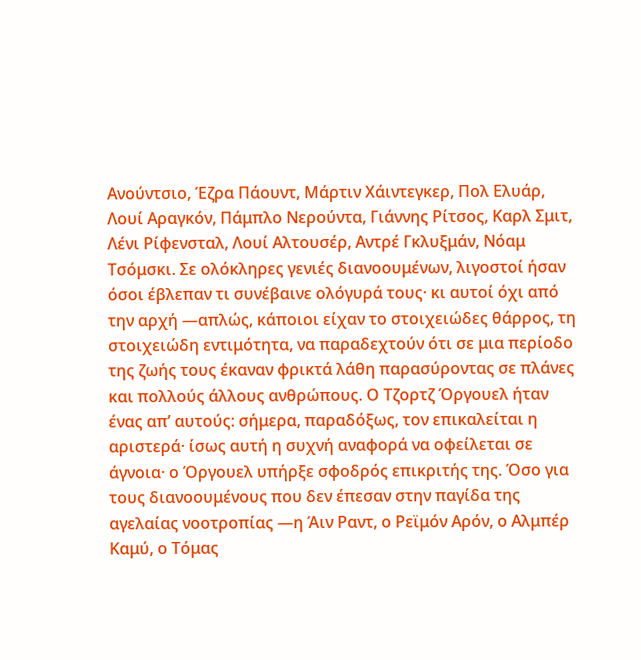Ανούντσιο, Έζρα Πάουντ, Μάρτιν Χάιντεγκερ, Πολ Ελυάρ, Λουί Αραγκόν, Πάμπλο Νερούντα, Γιάννης Ρίτσος, Καρλ Σμιτ, Λένι Ρίφενσταλ, Λουί Αλτουσέρ, Αντρέ Γκλυξμάν, Νόαμ Τσόμσκι. Σε ολόκληρες γενιές διανοουμένων, λιγοστοί ήσαν όσοι έβλεπαν τι συνέβαινε ολόγυρά τους· κι αυτοί όχι από την αρχή —απλώς, κάποιοι είχαν το στοιχειώδες θάρρος, τη στοιχειώδη εντιμότητα, να παραδεχτούν ότι σε μια περίοδο της ζωής τους έκαναν φρικτά λάθη παρασύροντας σε πλάνες και πολλούς άλλους ανθρώπους. Ο Τζορτζ Όργουελ ήταν ένας απ’ αυτούς: σήμερα, παραδόξως, τον επικαλείται η αριστερά· ίσως αυτή η συχνή αναφορά να οφείλεται σε άγνοια· ο Όργουελ υπήρξε σφοδρός επικριτής της. Όσο για τους διανοουμένους που δεν έπεσαν στην παγίδα της αγελαίας νοοτροπίας —η Άιν Ραντ, ο Ρεϊμόν Αρόν, ο Αλμπέρ Καμύ, ο Τόμας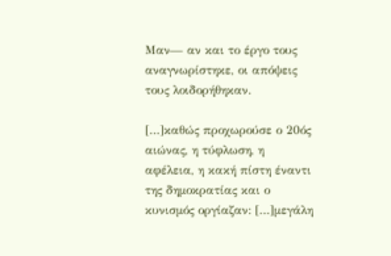Μαν— αν και το έργο τους αναγνωρίστηκε, οι απόψεις τους λοιδορήθηκαν.

[…]καθώς προχωρούσε ο 20ός αιώνας, η τύφλωση, η αφέλεια, η κακή πίστη έναντι της δημοκρατίας και ο κυνισμός οργίαζαν: […]μεγάλη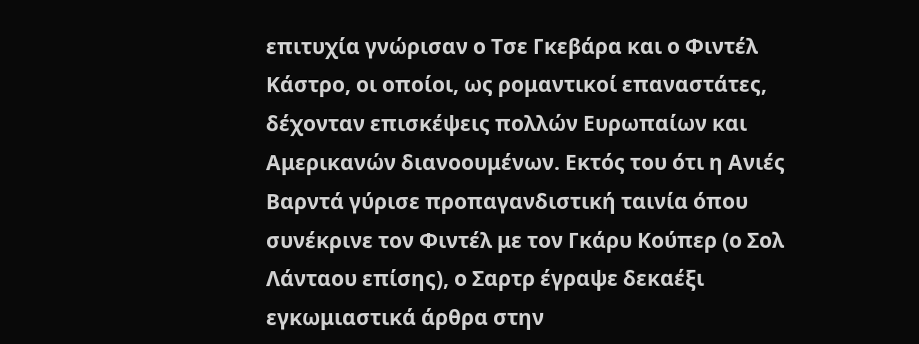επιτυχία γνώρισαν ο Τσε Γκεβάρα και ο Φιντέλ Κάστρο, οι οποίοι, ως ρομαντικοί επαναστάτες, δέχονταν επισκέψεις πολλών Ευρωπαίων και Αμερικανών διανοουμένων. Εκτός του ότι η Ανιές Βαρντά γύρισε προπαγανδιστική ταινία όπου συνέκρινε τον Φιντέλ με τον Γκάρυ Κούπερ (ο Σολ Λάνταου επίσης), ο Σαρτρ έγραψε δεκαέξι εγκωμιαστικά άρθρα στην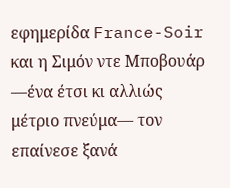εφημερίδα France-Soir και η Σιμόν ντε Μποβουάρ —ένα έτσι κι αλλιώς μέτριο πνεύμα— τον επαίνεσε ξανά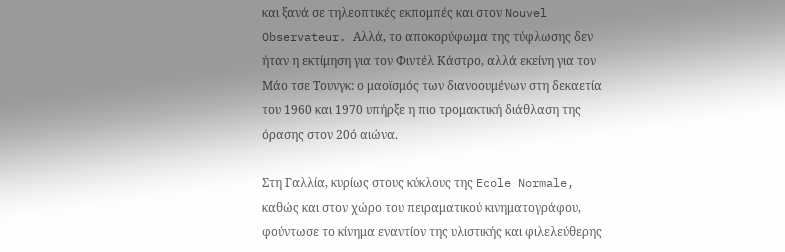και ξανά σε τηλεοπτικές εκπομπές και στον Nouvel Observateur. Αλλά, το αποκορύφωμα της τύφλωσης δεν ήταν η εκτίμηση για τον Φιντέλ Κάστρο, αλλά εκείνη για τον Μάο τσε Τουνγκ: ο μαοϊσμός των διανοουμένων στη δεκαετία του 1960 και 1970 υπήρξε η πιο τρομακτική διάθλαση της όρασης στον 20ό αιώνα.

Στη Γαλλία, κυρίως στους κύκλους της Ecole Normale, καθώς και στον χώρο του πειραματικού κινηματογράφου, φούντωσε το κίνημα εναντίον της υλιστικής και φιλελεύθερης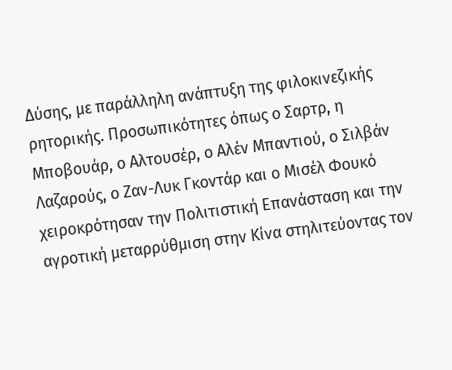Δύσης, με παράλληλη ανάπτυξη της φιλοκινεζικής ρητορικής. Προσωπικότητες όπως ο Σαρτρ, η Μποβουάρ, ο Αλτουσέρ, ο Αλέν Μπαντιού, ο Σιλβάν Λαζαρούς, ο Ζαν-Λυκ Γκοντάρ και ο Μισέλ Φουκό χειροκρότησαν την Πολιτιστική Επανάσταση και την αγροτική μεταρρύθμιση στην Κίνα στηλιτεύοντας τον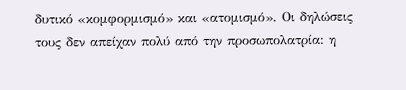δυτικό «κομφορμισμό» και «ατομισμό». Οι δηλώσεις τους δεν απείχαν πολύ από την προσωπολατρία: η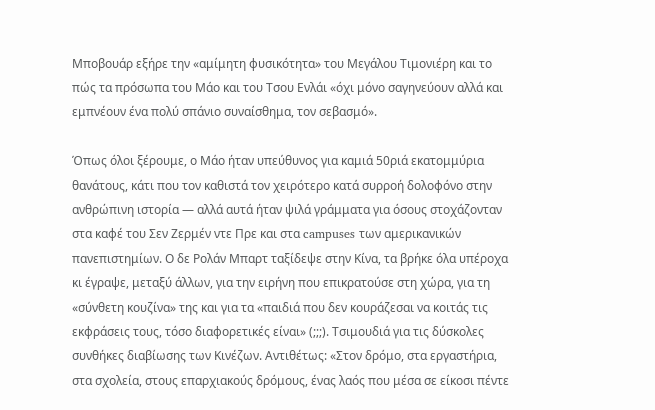Μποβουάρ εξήρε την «αμίμητη φυσικότητα» του Μεγάλου Τιμονιέρη και το πώς τα πρόσωπα του Μάο και του Τσου Ενλάι «όχι μόνο σαγηνεύουν αλλά και εμπνέουν ένα πολύ σπάνιο συναίσθημα, τον σεβασμό».

Όπως όλοι ξέρουμε, ο Μάο ήταν υπεύθυνος για καμιά 50ριά εκατομμύρια θανάτους, κάτι που τον καθιστά τον χειρότερο κατά συρροή δολοφόνο στην ανθρώπινη ιστορία — αλλά αυτά ήταν ψιλά γράμματα για όσους στοχάζονταν στα καφέ του Σεν Ζερμέν ντε Πρε και στα campuses των αμερικανικών πανεπιστημίων. Ο δε Ρολάν Μπαρτ ταξίδεψε στην Κίνα, τα βρήκε όλα υπέροχα κι έγραψε, μεταξύ άλλων, για την ειρήνη που επικρατούσε στη χώρα, για τη «σύνθετη κουζίνα» της και για τα «παιδιά που δεν κουράζεσαι να κοιτάς τις εκφράσεις τους, τόσο διαφορετικές είναι» (;;;). Τσιμουδιά για τις δύσκολες συνθήκες διαβίωσης των Κινέζων. Αντιθέτως: «Στον δρόμο, στα εργαστήρια, στα σχολεία, στους επαρχιακούς δρόμους, ένας λαός που μέσα σε είκοσι πέντε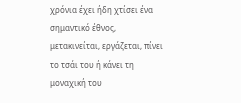χρόνια έχει ήδη χτίσει ένα σημαντικό έθνος, μετακινείται, εργάζεται, πίνει το τσάι του ή κάνει τη μοναχική του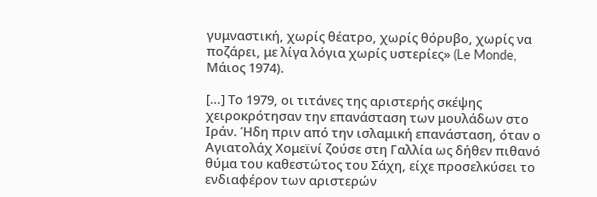γυμναστική, χωρίς θέατρο, χωρίς θόρυβο, χωρίς να ποζάρει, με λίγα λόγια χωρίς υστερίες» (Le Monde, Μάιος 1974).

[…] Το 1979, οι τιτάνες της αριστερής σκέψης χειροκρότησαν την επανάσταση των μουλάδων στο Ιράν. Ήδη πριν από την ισλαμική επανάσταση, όταν ο Αγιατολάχ Χομεϊνί ζούσε στη Γαλλία ως δήθεν πιθανό θύμα του καθεστώτος του Σάχη, είχε προσελκύσει το ενδιαφέρον των αριστερών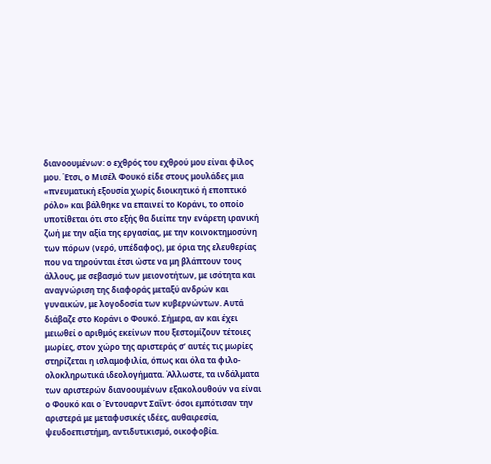διανοουμένων: ο εχθρός του εχθρού μου είναι φίλος μου. Έτσι, ο Μισέλ Φουκό είδε στους μουλάδες μια «πνευματική εξουσία χωρίς διοικητικό ή εποπτικό ρόλο» και βάλθηκε να επαινεί το Κοράνι, το οποίο υποτίθεται ότι στο εξής θα διείπε την ενάρετη ιρανική ζωή με την αξία της εργασίας, με την κοινοκτημοσύνη των πόρων (νερό, υπέδαφος), με όρια της ελευθερίας που να τηρούνται έτσι ώστε να μη βλάπτουν τους άλλους, με σεβασμό των μειονοτήτων, με ισότητα και αναγνώριση της διαφοράς μεταξύ ανδρών και γυναικών, με λογοδοσία των κυβερνώντων. Αυτά διάβαζε στο Κοράνι ο Φουκό. Σήμερα, αν και έχει μειωθεί ο αριθμός εκείνων που ξεστομίζουν τέτοιες μωρίες, στον χώρο της αριστεράς σ’ αυτές τις μωρίες στηρίζεται η ισλαμοφιλία, όπως και όλα τα φιλο-ολοκληρωτικά ιδεολογήματα. Άλλωστε, τα ινδάλματα των αριστερών διανοουμένων εξακολουθούν να είναι ο Φουκό και ο Έντουαρντ Σαΐντ· όσοι εμπότισαν την αριστερά με μεταφυσικές ιδέες, αυθαιρεσία, ψευδοεπιστήμη, αντιδυτικισμό, οικοφοβία.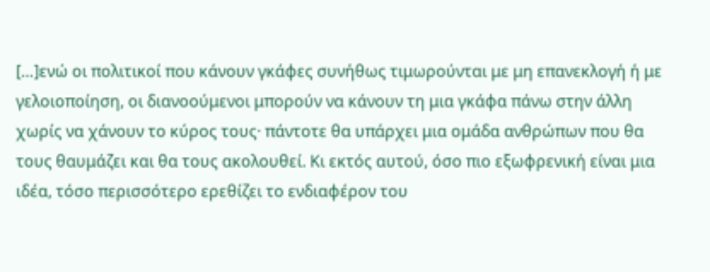[…]ενώ οι πολιτικοί που κάνουν γκάφες συνήθως τιμωρούνται με μη επανεκλογή ή με γελοιοποίηση, οι διανοούμενοι μπορούν να κάνουν τη μια γκάφα πάνω στην άλλη χωρίς να χάνουν το κύρος τους· πάντοτε θα υπάρχει μια ομάδα ανθρώπων που θα τους θαυμάζει και θα τους ακολουθεί. Κι εκτός αυτού, όσο πιο εξωφρενική είναι μια ιδέα, τόσο περισσότερο ερεθίζει το ενδιαφέρον του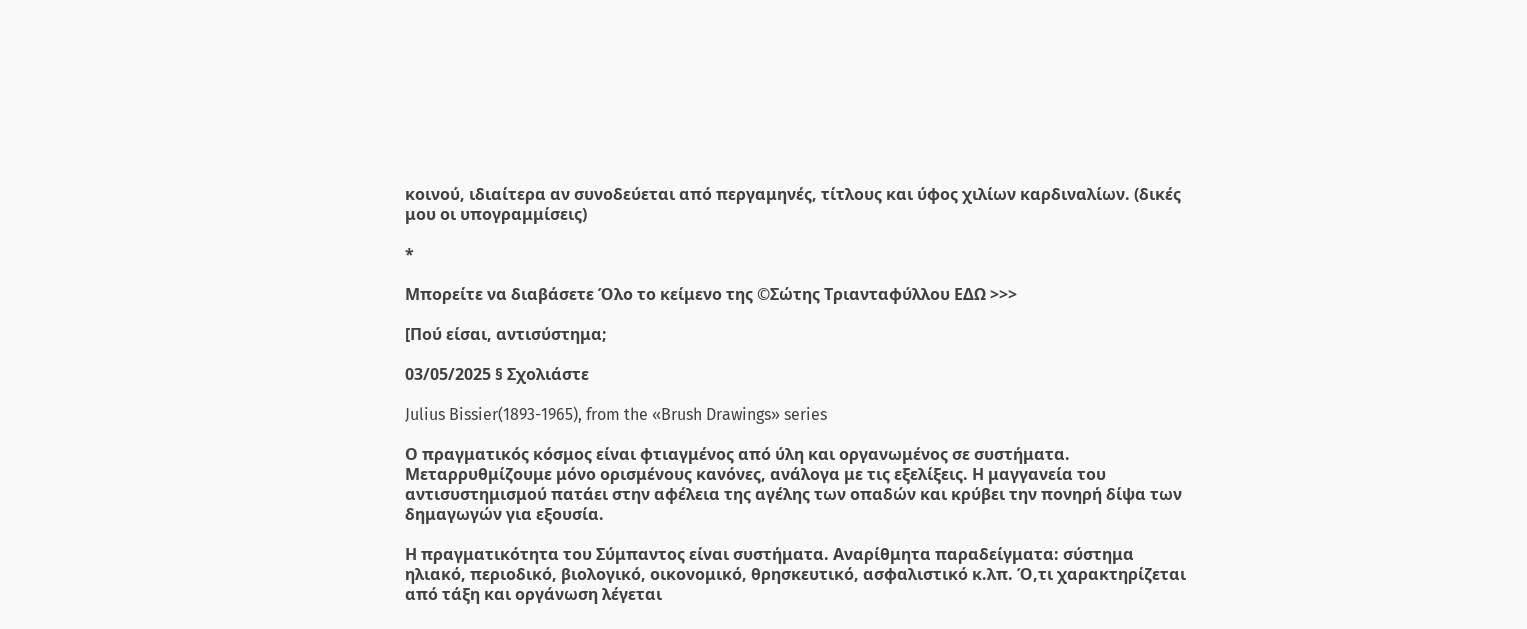κοινού, ιδιαίτερα αν συνοδεύεται από περγαμηνές, τίτλους και ύφος χιλίων καρδιναλίων. (δικές μου οι υπογραμμίσεις)

*

Μπορείτε να διαβάσετε Όλο το κείμενο της ©Σώτης Τριανταφύλλου ΕΔΩ >>>

[Πού είσαι, αντισύστημα;

03/05/2025 § Σχολιάστε

Julius Bissier(1893-1965), from the «Brush Drawings» series

Ο πραγματικός κόσμος είναι φτιαγμένος από ύλη και οργανωμένος σε συστήματα. Mεταρρυθμίζουμε μόνο ορισμένους κανόνες, ανάλογα με τις εξελίξεις. Η μαγγανεία του αντισυστημισμού πατάει στην αφέλεια της αγέλης των οπαδών και κρύβει την πονηρή δίψα των δημαγωγών για εξουσία.

Η πραγματικότητα του Σύμπαντος είναι συστήματα. Αναρίθμητα παραδείγματα: σύστημα ηλιακό, περιοδικό, βιολογικό, οικονομικό, θρησκευτικό, ασφαλιστικό κ.λπ. Ό,τι χαρακτηρίζεται από τάξη και οργάνωση λέγεται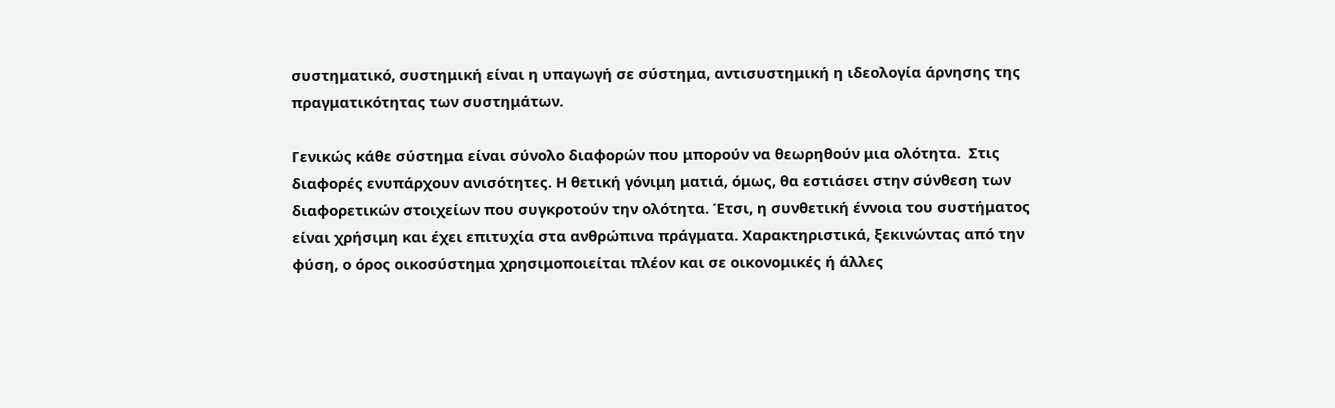συστηματικό, συστημική είναι η υπαγωγή σε σύστημα, αντισυστημική η ιδεολογία άρνησης της πραγματικότητας των συστημάτων.

Γενικώς κάθε σύστημα είναι σύνολο διαφορών που μπορούν να θεωρηθούν μια ολότητα.  Στις διαφορές ενυπάρχουν ανισότητες. Η θετική γόνιμη ματιά, όμως, θα εστιάσει στην σύνθεση των διαφορετικών στοιχείων που συγκροτούν την ολότητα. Έτσι, η συνθετική έννοια του συστήματος είναι χρήσιμη και έχει επιτυχία στα ανθρώπινα πράγματα. Χαρακτηριστικά, ξεκινώντας από την φύση, ο όρος οικοσύστημα χρησιμοποιείται πλέον και σε οικονομικές ή άλλες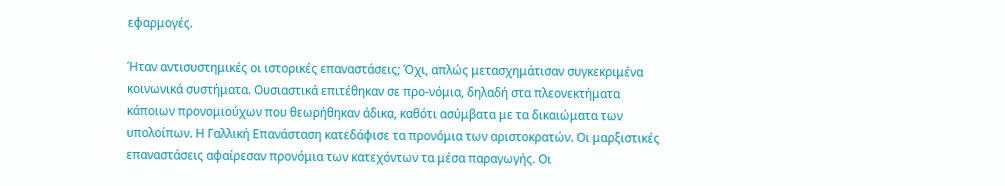εφαρμογές.

Ήταν αντισυστημικές οι ιστορικές επαναστάσεις; Όχι, απλώς μετασχημάτισαν συγκεκριμένα κοινωνικά συστήματα. Ουσιαστικά επιτέθηκαν σε προ-νόμια, δηλαδή στα πλεονεκτήματα κάποιων προνομιούχων που θεωρήθηκαν άδικα, καθότι ασύμβατα με τα δικαιώματα των υπολοίπων. Η Γαλλική Επανάσταση κατεδάφισε τα προνόμια των αριστοκρατών. Οι μαρξιστικές επαναστάσεις αφαίρεσαν προνόμια των κατεχόντων τα μέσα παραγωγής. Οι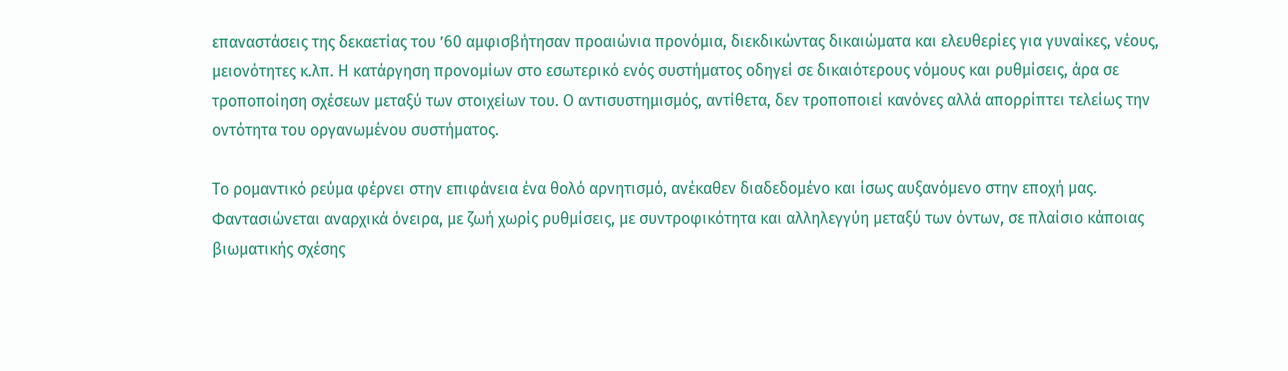επαναστάσεις της δεκαετίας του ’60 αμφισβήτησαν προαιώνια προνόμια, διεκδικώντας δικαιώματα και ελευθερίες για γυναίκες, νέους, μειονότητες κ.λπ. Η κατάργηση προνομίων στο εσωτερικό ενός συστήματος οδηγεί σε δικαιότερους νόμους και ρυθμίσεις, άρα σε τροποποίηση σχέσεων μεταξύ των στοιχείων του. Ο αντισυστημισμός, αντίθετα, δεν τροποποιεί κανόνες αλλά απορρίπτει τελείως την οντότητα του οργανωμένου συστήματος.

Το ρομαντικό ρεύμα φέρνει στην επιφάνεια ένα θολό αρνητισμό, ανέκαθεν διαδεδομένο και ίσως αυξανόμενο στην εποχή μας. Φαντασιώνεται αναρχικά όνειρα, με ζωή χωρίς ρυθμίσεις, με συντροφικότητα και αλληλεγγύη μεταξύ των όντων, σε πλαίσιο κάποιας βιωματικής σχέσης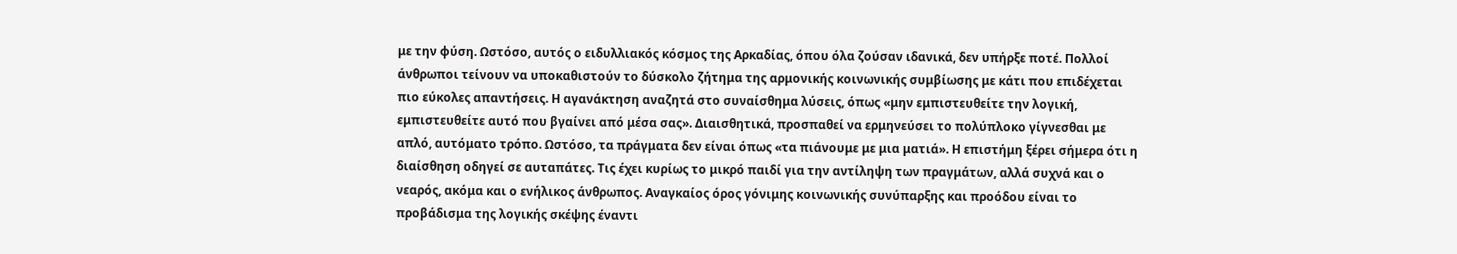με την φύση. Ωστόσο, αυτός ο ειδυλλιακός κόσμος της Αρκαδίας, όπου όλα ζούσαν ιδανικά, δεν υπήρξε ποτέ. Πολλοί άνθρωποι τείνουν να υποκαθιστούν το δύσκολο ζήτημα της αρμονικής κοινωνικής συμβίωσης με κάτι που επιδέχεται πιο εύκολες απαντήσεις. Η αγανάκτηση αναζητά στο συναίσθημα λύσεις, όπως «μην εμπιστευθείτε την λογική, εμπιστευθείτε αυτό που βγαίνει από μέσα σας». Διαισθητικά, προσπαθεί να ερμηνεύσει το πολύπλοκο γίγνεσθαι με απλό, αυτόματο τρόπο. Ωστόσο, τα πράγματα δεν είναι όπως «τα πιάνουμε με μια ματιά». Η επιστήμη ξέρει σήμερα ότι η διαίσθηση οδηγεί σε αυταπάτες. Τις έχει κυρίως το μικρό παιδί για την αντίληψη των πραγμάτων, αλλά συχνά και ο νεαρός, ακόμα και ο ενήλικος άνθρωπος. Αναγκαίος όρος γόνιμης κοινωνικής συνύπαρξης και προόδου είναι το προβάδισμα της λογικής σκέψης έναντι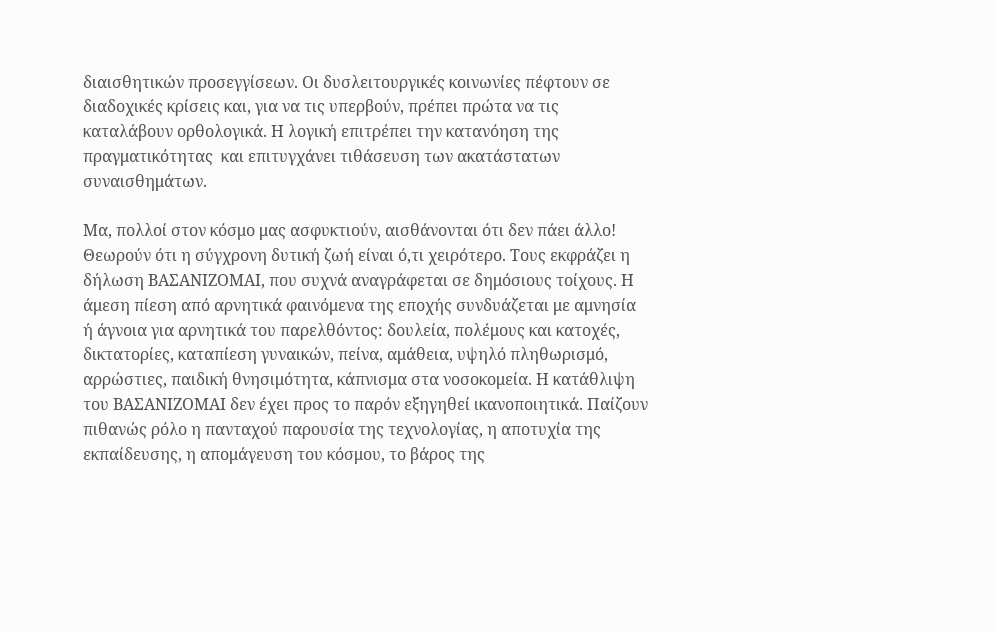διαισθητικών προσεγγίσεων. Οι δυσλειτουργικές κοινωνίες πέφτουν σε διαδοχικές κρίσεις και, για να τις υπερβούν, πρέπει πρώτα να τις καταλάβουν ορθολογικά. Η λογική επιτρέπει την κατανόηση της πραγματικότητας  και επιτυγχάνει τιθάσευση των ακατάστατων συναισθημάτων.

Μα, πολλοί στον κόσμο μας ασφυκτιούν, αισθάνονται ότι δεν πάει άλλο! Θεωρούν ότι η σύγχρονη δυτική ζωή είναι ό,τι χειρότερο. Τους εκφράζει η δήλωση ΒΑΣΑΝΙΖΟΜΑΙ, που συχνά αναγράφεται σε δημόσιους τοίχους. Η άμεση πίεση από αρνητικά φαινόμενα της εποχής συνδυάζεται με αμνησία ή άγνοια για αρνητικά του παρελθόντος: δουλεία, πολέμους και κατοχές, δικτατορίες, καταπίεση γυναικών, πείνα, αμάθεια, υψηλό πληθωρισμό, αρρώστιες, παιδική θνησιμότητα, κάπνισμα στα νοσοκομεία. Η κατάθλιψη του ΒΑΣΑΝΙΖΟΜΑΙ δεν έχει προς το παρόν εξηγηθεί ικανοποιητικά. Παίζουν πιθανώς ρόλο η πανταχού παρουσία της τεχνολογίας, η αποτυχία της εκπαίδευσης, η απομάγευση του κόσμου, το βάρος της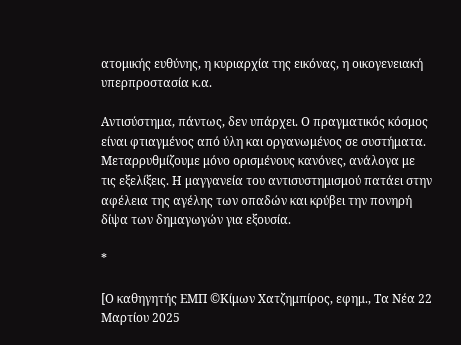ατομικής ευθύνης, η κυριαρχία της εικόνας, η οικογενειακή υπερπροστασία κ.α.

Αντισύστημα, πάντως, δεν υπάρχει. Ο πραγματικός κόσμος είναι φτιαγμένος από ύλη και οργανωμένος σε συστήματα. Mεταρρυθμίζουμε μόνο ορισμένους κανόνες, ανάλογα με τις εξελίξεις. Η μαγγανεία του αντισυστημισμού πατάει στην αφέλεια της αγέλης των οπαδών και κρύβει την πονηρή δίψα των δημαγωγών για εξουσία.

*

[Ο καθηγητής ΕΜΠ ©Κίμων Χατζημπίρος, εφημ., Τα Νέα 22 Μαρτίου 2025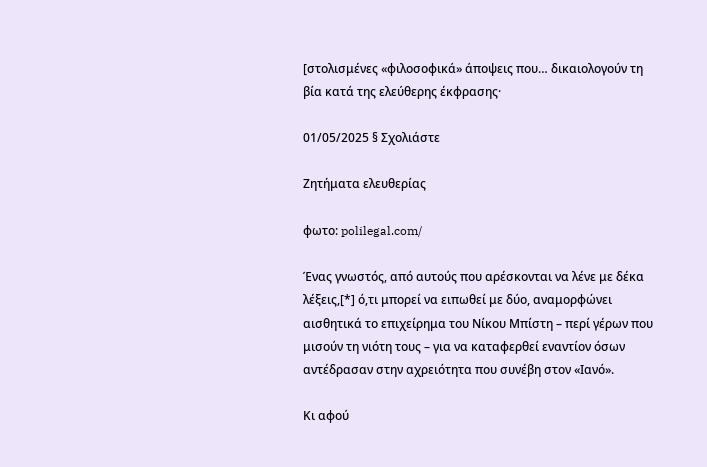[στολισμένες «φιλοσοφικά» άποψεις που… δικαιολογούν τη βία κατά της ελεύθερης έκφρασης·

01/05/2025 § Σχολιάστε

Ζητήματα ελευθερίας

φωτο: polilegal.com/

Ένας γνωστός, από αυτούς που αρέσκονται να λένε με δέκα λέξεις,[*] ό,τι μπορεί να ειπωθεί με δύο, αναμορφώνει αισθητικά το επιχείρημα του Νίκου Μπίστη – περί γέρων που μισούν τη νιότη τους – για να καταφερθεί εναντίον όσων αντέδρασαν στην αχρειότητα που συνέβη στον «Ιανό».

Κι αφού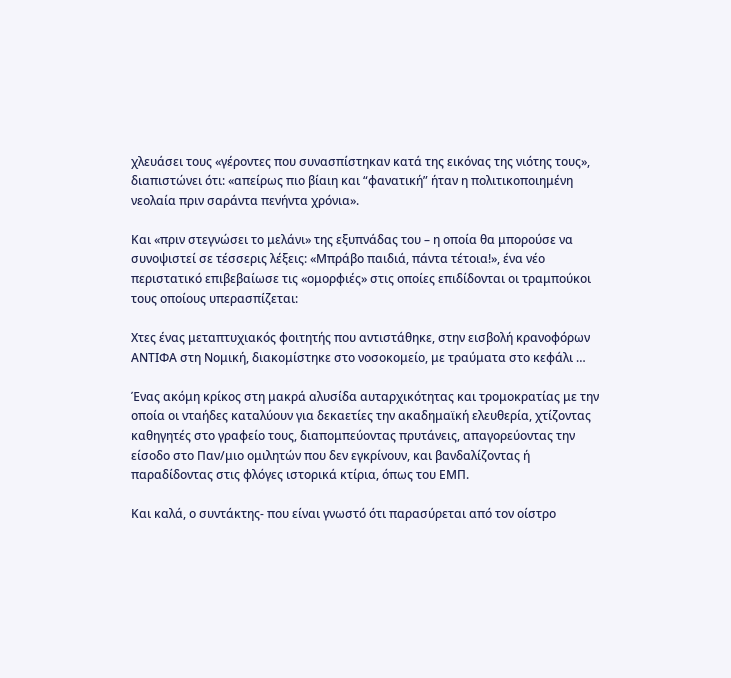χλευάσει τους «γέροντες που συνασπίστηκαν κατά της εικόνας της νιότης τους», διαπιστώνει ότι: «απείρως πιο βίαιη και “φανατική” ήταν η πολιτικοποιημένη νεολαία πριν σαράντα πενήντα χρόνια».

Και «πριν στεγνώσει το μελάνι» της εξυπνάδας του – η οποία θα μπορούσε να συνοψιστεί σε τέσσερις λέξεις: «Μπράβο παιδιά, πάντα τέτοια!», ένα νέο περιστατικό επιβεβαίωσε τις «ομορφιές» στις οποίες επιδίδονται οι τραμπούκοι τους οποίους υπερασπίζεται:

Χτες ένας μεταπτυχιακός φοιτητής που αντιστάθηκε, στην εισβολή κρανοφόρων ΑΝΤΙΦΑ στη Νομική, διακομίστηκε στο νοσοκομείο, με τραύματα στο κεφάλι …

Ένας ακόμη κρίκος στη μακρά αλυσίδα αυταρχικότητας και τρομοκρατίας με την οποία οι νταήδες καταλύουν για δεκαετίες την ακαδημαϊκή ελευθερία, χτίζοντας καθηγητές στο γραφείο τους, διαπομπεύοντας πρυτάνεις, απαγορεύοντας την είσοδο στο Παν/μιο ομιλητών που δεν εγκρίνουν, και βανδαλίζοντας ή παραδίδοντας στις φλόγες ιστορικά κτίρια, όπως του ΕΜΠ.

Και καλά, ο συντάκτης- που είναι γνωστό ότι παρασύρεται από τον οίστρο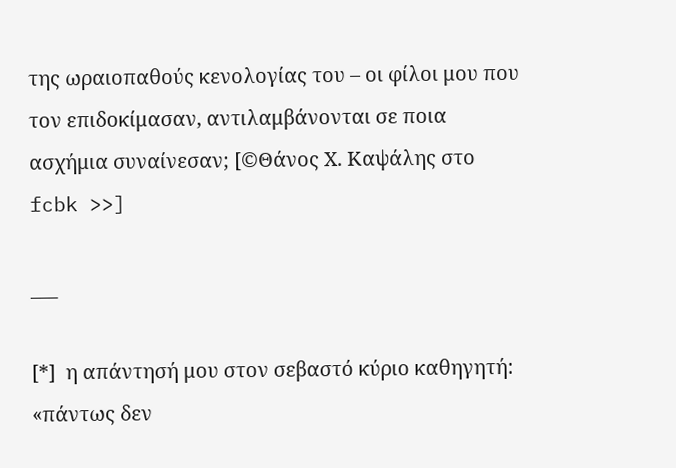της ωραιοπαθούς κενολογίας του – οι φίλοι μου που τον επιδοκίμασαν, αντιλαμβάνονται σε ποια ασχήμια συναίνεσαν; [©Θάνος Χ. Καψάλης στο fcbk >>]

___

[*]  η απάντησή μου στον σεβαστό κύριο καθηγητή: «πάντως δεν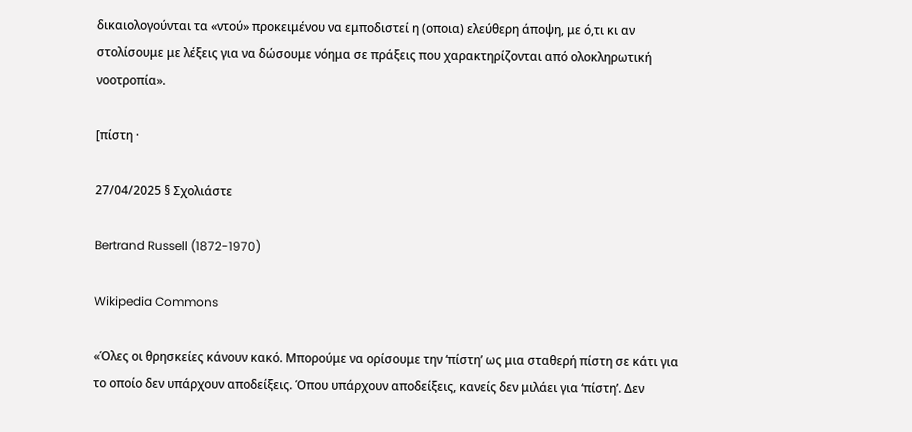δικαιολογούνται τα «ντού» προκειμένου να εμποδιστεί η (οποια) ελεύθερη άποψη, με ό,τι κι αν στολίσουμε με λέξεις για να δώσουμε νόημα σε πράξεις που χαρακτηρίζονται από ολοκληρωτική νοοτροπία».

[πίστη ·

27/04/2025 § Σχολιάστε

Bertrand Russell (1872-1970)

Wikipedia Commons

«Όλες οι θρησκείες κάνουν κακό. Μπορούμε να ορίσουμε την ‘πίστη’ ως μια σταθερή πίστη σε κάτι για το οποίο δεν υπάρχουν αποδείξεις. Όπου υπάρχουν αποδείξεις, κανείς δεν μιλάει για ‘πίστη’. Δεν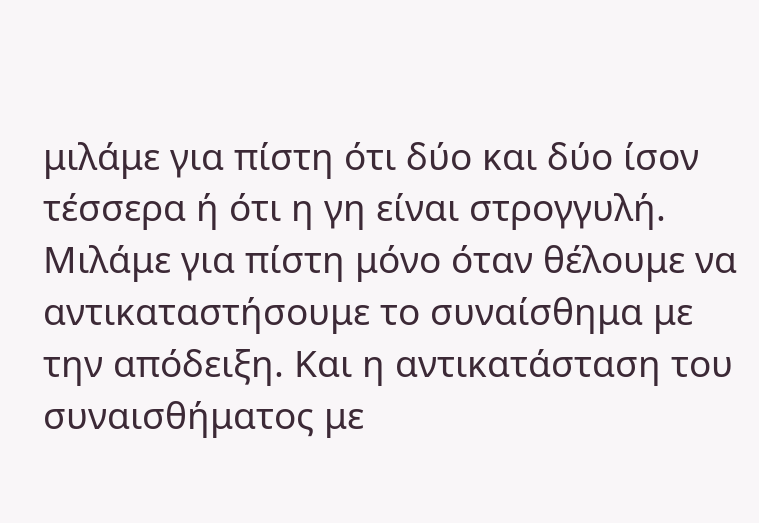μιλάμε για πίστη ότι δύο και δύο ίσον τέσσερα ή ότι η γη είναι στρογγυλή. Μιλάμε για πίστη μόνο όταν θέλουμε να αντικαταστήσουμε το συναίσθημα με την απόδειξη. Και η αντικατάσταση του συναισθήματος με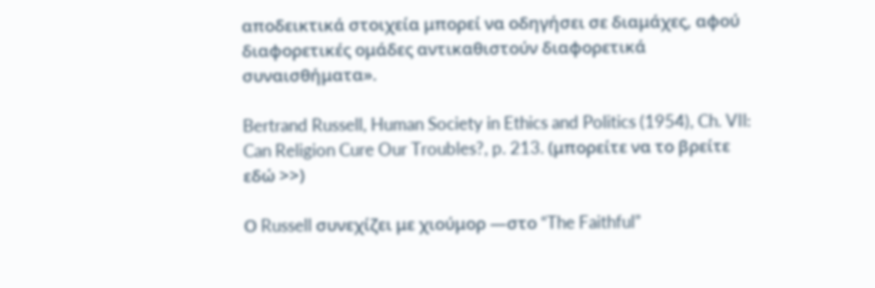αποδεικτικά στοιχεία μπορεί να οδηγήσει σε διαμάχες, αφού διαφορετικές ομάδες αντικαθιστούν διαφορετικά συναισθήματα».

Bertrand Russell, Human Society in Ethics and Politics (1954), Ch. VIl: Can Religion Cure Our Troubles?, p. 213. (μπορείτε να το βρείτε εδώ >>)

Ο Russell συνεχίζει με χιούμορ —στο “The Faithful”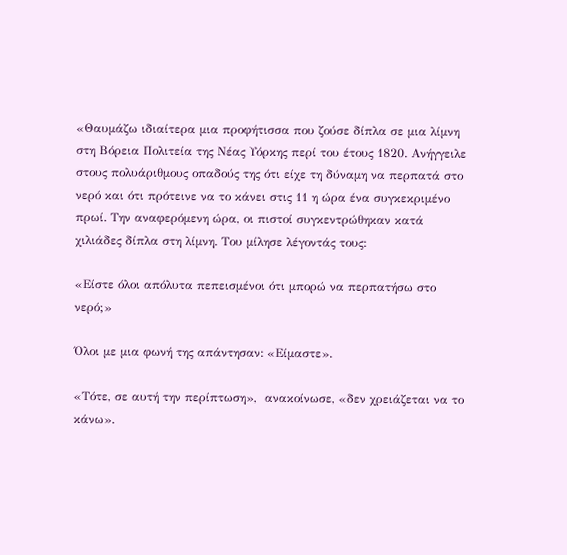«Θαυμάζω ιδιαίτερα μια προφήτισσα που ζούσε δίπλα σε μια λίμνη στη Βόρεια Πολιτεία της Νέας Υόρκης περί του έτους 1820. Ανήγγειλε στους πολυάριθμους οπαδούς της ότι είχε τη δύναμη να περπατά στο νερό και ότι πρότεινε να το κάνει στις 11 η ώρα ένα συγκεκριμένο πρωί. Την αναφερόμενη ώρα, οι πιστοί συγκεντρώθηκαν κατά χιλιάδες δίπλα στη λίμνη. Του μίλησε λέγοντάς τους:

«Είστε όλοι απόλυτα πεπεισμένοι ότι μπορώ να περπατήσω στο νερό;»

Όλοι με μια φωνή της απάντησαν: «Είμαστε».

«Τότε, σε αυτή την περίπτωση»,  ανακοίνωσε, «δεν χρειάζεται να το κάνω».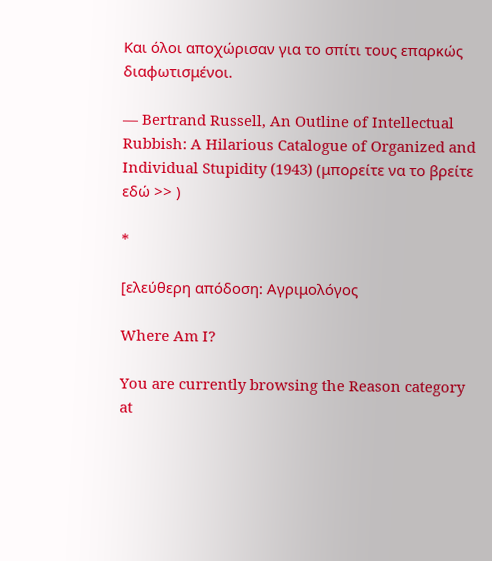Και όλοι αποχώρισαν για το σπίτι τους επαρκώς διαφωτισμένοι.

— Bertrand Russell, An Outline of Intellectual Rubbish: A Hilarious Catalogue of Organized and Individual Stupidity (1943) (μπορείτε να το βρείτε εδώ >> )

*

[ελεύθερη απόδοση: Αγριμολόγος

Where Am I?

You are currently browsing the Reason category at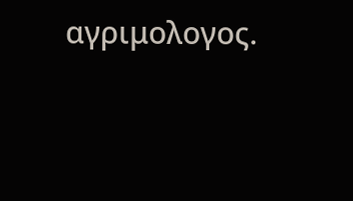αγριμολογος.